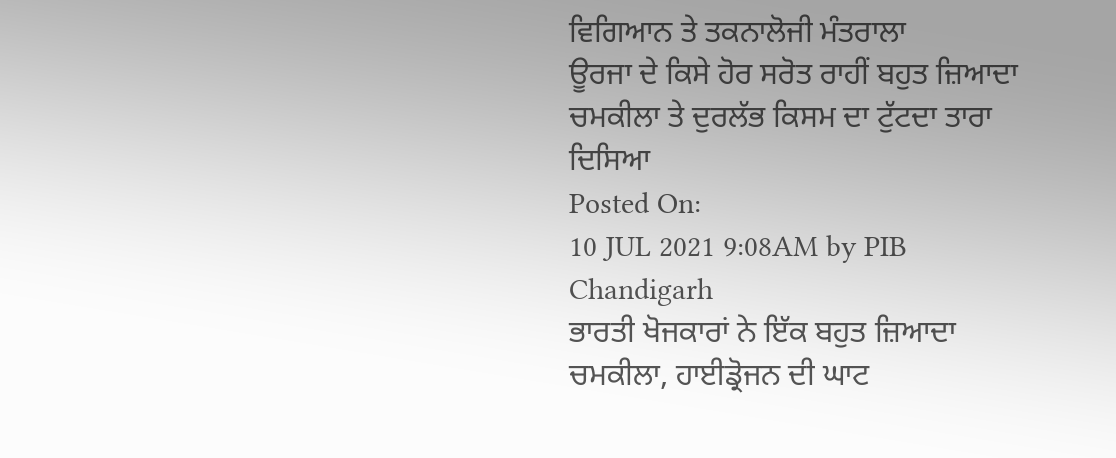ਵਿਗਿਆਨ ਤੇ ਤਕਨਾਲੋਜੀ ਮੰਤਰਾਲਾ
ਊਰਜਾ ਦੇ ਕਿਸੇ ਹੋਰ ਸਰੋਤ ਰਾਹੀਂ ਬਹੁਤ ਜ਼ਿਆਦਾ ਚਮਕੀਲਾ ਤੇ ਦੁਰਲੱਭ ਕਿਸਮ ਦਾ ਟੁੱਟਦਾ ਤਾਰਾ ਦਿਸਿਆ
Posted On:
10 JUL 2021 9:08AM by PIB Chandigarh
ਭਾਰਤੀ ਖੋਜਕਾਰਾਂ ਨੇ ਇੱਕ ਬਹੁਤ ਜ਼ਿਆਦਾ ਚਮਕੀਲਾ, ਹਾਈਡ੍ਰੋਜਨ ਦੀ ਘਾਟ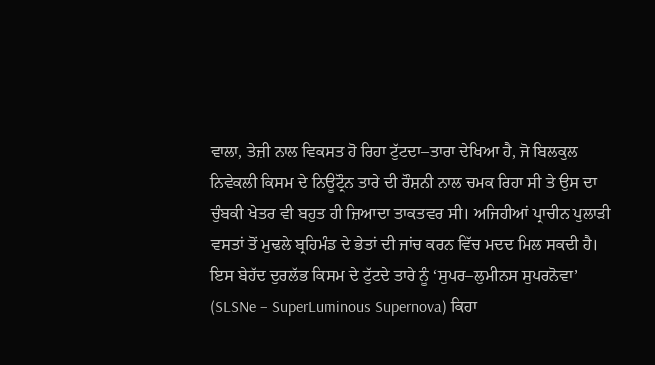ਵਾਲਾ, ਤੇਜ਼ੀ ਨਾਲ ਵਿਕਸਤ ਹੋ ਰਿਹਾ ਟੁੱਟਦਾ–ਤਾਰਾ ਦੇਖਿਆ ਹੈ, ਜੋ ਬਿਲਕੁਲ ਨਿਵੇਕਲੀ ਕਿਸਮ ਦੇ ਨਿਊਟ੍ਰੌਨ ਤਾਰੇ ਦੀ ਰੌਸ਼ਨੀ ਨਾਲ ਚਮਕ ਰਿਹਾ ਸੀ ਤੇ ਉਸ ਦਾ ਚੁੰਬਕੀ ਖੇਤਰ ਵੀ ਬਹੁਤ ਹੀ ਜ਼ਿਆਦਾ ਤਾਕਤਵਰ ਸੀ। ਅਜਿਹੀਆਂ ਪ੍ਰਾਚੀਨ ਪੁਲਾੜੀ ਵਸਤਾਂ ਤੋਂ ਮੁਢਲੇ ਬ੍ਰਹਿਮੰਡ ਦੇ ਭੇਤਾਂ ਦੀ ਜਾਂਚ ਕਰਨ ਵਿੱਚ ਮਦਦ ਮਿਲ ਸਕਦੀ ਹੈ।
ਇਸ ਬੇਹੱਦ ਦੁਰਲੱਭ ਕਿਸਮ ਦੇ ਟੁੱਟਦੇ ਤਾਰੇ ਨੂੰ ‘ਸੁਪਰ–ਲੁਮੀਨਸ ਸੁਪਰਨੋਵਾ’ (SLSNe – SuperLuminous Supernova) ਕਿਹਾ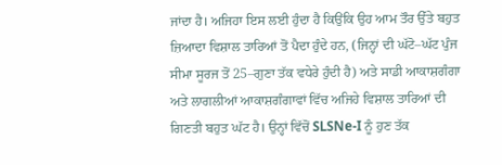ਜਾਂਦਾ ਹੈ। ਅਜਿਹਾ ਇਸ ਲਈ ਹੁੰਦਾ ਹੈ ਕਿਉਂਕਿ ਉਹ ਆਮ ਤੌਰ ਉੱਤੇ ਬਹੁਤ ਜ਼ਿਆਦਾ ਵਿਸ਼ਾਲ ਤਾਰਿਆਂ ਤੋਂ ਪੈਦਾ ਹੁੰਦੇ ਹਨ, (ਜਿਨ੍ਹਾਂ ਦੀ ਘੱਟੋ–ਘੱਟ ਪੁੰਜ ਸੀਮਾ ਸੂਰਜ ਤੋਂ 25–ਗੁਣਾ ਤੱਕ ਵਧੇਰੇ ਹੁੰਦੀ ਹੈ) ਅਤੇ ਸਾਡੀ ਆਕਾਸ਼ਗੰਗਾ ਅਤੇ ਲਾਗਲੀਆਂ ਆਕਾਸ਼ਗੰਗਾਵਾਂ ਵਿੱਚ ਅਜਿਹੇ ਵਿਸ਼ਾਲ ਤਾਰਿਆਂ ਦੀ ਗਿਣਤੀ ਬਹੁਤ ਘੱਟ ਹੈ। ਉਨ੍ਹਾਂ ਵਿੱਚੋਂ SLSNe-I ਨੂੰ ਹੁਣ ਤੱਕ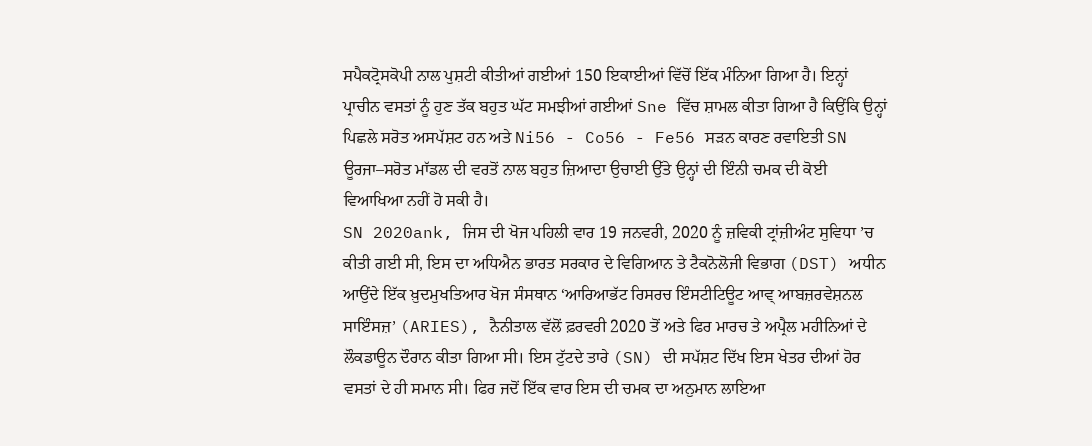ਸਪੈਕਟ੍ਰੋਸਕੋਪੀ ਨਾਲ ਪੁਸ਼ਟੀ ਕੀਤੀਆਂ ਗਈਆਂ 150 ਇਕਾਈਆਂ ਵਿੱਚੋਂ ਇੱਕ ਮੰਨਿਆ ਗਿਆ ਹੈ। ਇਨ੍ਹਾਂ ਪ੍ਰਾਚੀਨ ਵਸਤਾਂ ਨੂੰ ਹੁਣ ਤੱਕ ਬਹੁਤ ਘੱਟ ਸਮਝੀਆਂ ਗਈਆਂ Sne ਵਿੱਚ ਸ਼ਾਮਲ ਕੀਤਾ ਗਿਆ ਹੈ ਕਿਉਂਕਿ ਉਨ੍ਹਾਂ ਪਿਛਲੇ ਸਰੋਤ ਅਸਪੱਸ਼ਟ ਹਨ ਅਤੇ Ni56 - Co56 - Fe56 ਸੜਨ ਕਾਰਣ ਰਵਾਇਤੀ SN ਊਰਜਾ–ਸਰੋਤ ਮਾੱਡਲ ਦੀ ਵਰਤੋਂ ਨਾਲ ਬਹੁਤ ਜ਼ਿਆਦਾ ਉਚਾਈ ਉੱਤੇ ਉਨ੍ਹਾਂ ਦੀ ਇੰਨੀ ਚਮਕ ਦੀ ਕੋਈ ਵਿਆਖਿਆ ਨਹੀਂ ਹੋ ਸਕੀ ਹੈ।
SN 2020ank, ਜਿਸ ਦੀ ਖੋਜ ਪਹਿਲੀ ਵਾਰ 19 ਜਨਵਰੀ, 2020 ਨੂੰ ਜ਼ਵਿਕੀ ਟ੍ਰਾਂਜ਼ੀਅੰਟ ਸੁਵਿਧਾ ’ਚ ਕੀਤੀ ਗਈ ਸੀ, ਇਸ ਦਾ ਅਧਿਐਨ ਭਾਰਤ ਸਰਕਾਰ ਦੇ ਵਿਗਿਆਨ ਤੇ ਟੈਕਨੋਲੋਜੀ ਵਿਭਾਗ (DST) ਅਧੀਨ ਆਉਂਦੇ ਇੱਕ ਖ਼ੁਦਮੁਖਤਿਆਰ ਖੋਜ ਸੰਸਥਾਨ ‘ਆਰਿਆਭੱਟ ਰਿਸਰਚ ਇੰਸਟੀਟਿਊਟ ਆਵ੍ ਆਬਜ਼ਰਵੇਸ਼ਨਲ ਸਾਇੰਸਜ਼’ (ARIES), ਨੈਨੀਤਾਲ ਵੱਲੋਂ ਫ਼ਰਵਰੀ 2020 ਤੋਂ ਅਤੇ ਫਿਰ ਮਾਰਚ ਤੇ ਅਪ੍ਰੈਲ ਮਹੀਨਿਆਂ ਦੇ ਲੌਕਡਾਊਨ ਦੌਰਾਨ ਕੀਤਾ ਗਿਆ ਸੀ। ਇਸ ਟੁੱਟਦੇ ਤਾਰੇ (SN) ਦੀ ਸਪੱਸ਼ਟ ਦਿੱਖ ਇਸ ਖੇਤਰ ਦੀਆਂ ਹੋਰ ਵਸਤਾਂ ਦੇ ਹੀ ਸਮਾਨ ਸੀ। ਫਿਰ ਜਦੋਂ ਇੱਕ ਵਾਰ ਇਸ ਦੀ ਚਮਕ ਦਾ ਅਨੁਮਾਨ ਲਾਇਆ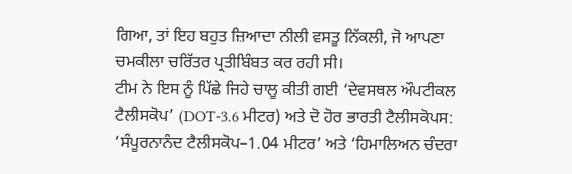ਗਿਆ, ਤਾਂ ਇਹ ਬਹੁਤ ਜ਼ਿਆਦਾ ਨੀਲੀ ਵਸਤੂ ਨਿੱਕਲੀ, ਜੋ ਆਪਣਾ ਚਮਕੀਲਾ ਚਰਿੱਤਰ ਪ੍ਰਤੀਬਿੰਬਤ ਕਰ ਰਹੀ ਸੀ।
ਟੀਮ ਨੇ ਇਸ ਨੂੰ ਪਿੱਛੇ ਜਿਹੇ ਚਾਲੂ ਕੀਤੀ ਗਈ ‘ਦੇਵਸਥਲ ਔਪਟੀਕਲ ਟੈਲੀਸਕੋਪ’ (DOT-3.6 ਮੀਟਰ) ਅਤੇ ਦੋ ਹੋਰ ਭਾਰਤੀ ਟੈਲੀਸਕੋਪਸ: ‘ਸੰਪੂਰਨਾਨੰਦ ਟੈਲੀਸਕੋਪ–1.04 ਮੀਟਰ’ ਅਤੇ ‘ਹਿਮਾਲਿਅਨ ਚੰਦਰਾ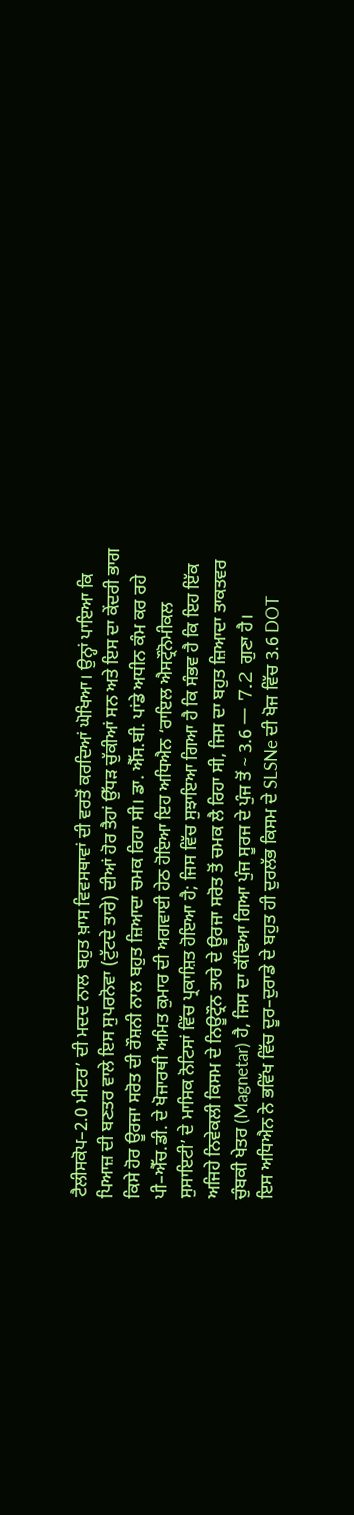ਟੈਲੀਸਕੋਪ–2.0 ਮੀਟਰ’ ਦੀ ਮਦਦ ਨਾਲ ਬਹੁਤ ਖ਼ਾਸ ਵਿਵਸਥਾਵਾਂ ਦੀ ਵਰਤੋਂ ਕਰਦਿਆਂ ਘੋਖਿਆ। ਉਨ੍ਹਾਂ ਪਾਇਆ ਕਿ ਪਿਆਜ਼ ਦੀ ਬਣਤਰ ਵਾਲੇ ਇਸ ਸੁਪਰਨੋਵਾ (ਟੁੱਟਦੇ ਤਾਰੇ) ਦੀਆਂ ਹੋਰ ਤੈਹਾਂ ਉੱਧੜ ਚੁੱਕੀਆਂ ਸਨ ਅਤੇ ਇਸ ਦਾ ਕੇਂਦਰੀ ਭਾਗ ਕਿਸੇ ਹੋਰ ਊਰਜਾ ਸਰੋਤ ਦੀ ਰੌਸ਼ਨੀ ਨਾਲ ਬਹੁਤ ਜ਼ਿਆਦਾ ਚਮਕ ਰਿਹਾ ਸੀ। ਡਾ. ਐੱਸ.ਬੀ. ਪਾਂਡੇ ਅਧੀਨ ਕੰਮ ਕਰ ਰਹੇ ਪੀ–ਐੱਚ.ਡੀ. ਦੇ ਖੋਜਾਰਥੀ ਅਮਿਤ ਕੁਮਾਰ ਦੀ ਅਗਵਾਈ ਹੇਠ ਹੋਇਆ ਇਹ ਅਧਿਐਨ ‘ਰਾਇਲ ਐਸਟ੍ਰੌਨੋਮੀਕਲ ਸੁਸਾਇਟੀ’ ਦੇ ਮਾਸਿਕ ਨੋਟਿਸਾਂ ਵਿੱਚ ਪ੍ਰਕਾਸ਼ਿਤ ਹੋਇਆ ਹੈ; ਜਿਸ ਵਿੱਚ ਸੁਝਾਇਆ ਗਿਆ ਹੈ ਕਿ ਸੰਭਵ ਹੈ ਕਿ ਇਹ ਇੱਕ ਅਜਿਹੇ ਨਿਵੇਕਲੀ ਕਿਸਮ ਦੇ ਨਿਊਟ੍ਰੌਨ ਤਾਰੇ ਦੇ ਊਰਜਾ ਸਰੋਤ ਤੋਂ ਚਮਕ ਲੈ ਰਿਹਾ ਸੀ, ਜਿਸ ਦਾ ਬਹੁਤ ਜ਼ਿਆਦਾ ਤਾਕਤਵਰ ਚੁੰਬਕੀ ਖੇਤਰ (Magnetar) ਹੈ, ਜਿਸ ਦਾ ਕੱਢਿਆ ਗਿਆ ਪੁੰਜ ਸੂਰਜ ਦੇ ਪੁੰਜ ਤੋਂ ~ 3.6 一 7.2 ਗੁਣਾ ਹੈ।
ਇਸ ਅਧਿਐਨ ਨੇ ਭਵਿੱਖ ਵਿੱਚ ਦੂਰ–ਦੁਰਾਡੇ ਦੇ ਬਹੁਤ ਹੀ ਦੁਰਲੱਭ ਕਿਸਮ ਦੇ SLSNe ਦੀ ਖੋਜ ਵਿੱਚ 3.6 DOT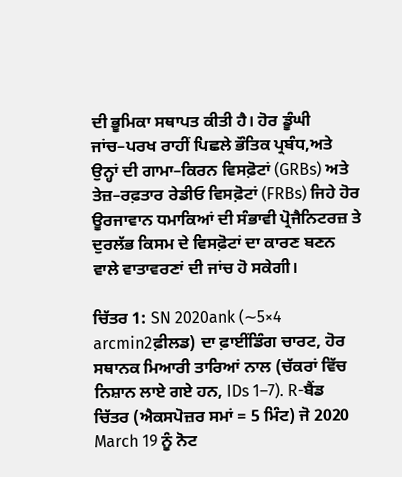ਦੀ ਭੂਮਿਕਾ ਸਥਾਪਤ ਕੀਤੀ ਹੈ। ਹੋਰ ਡੂੰਘੀ ਜਾਂਚ–ਪਰਖ ਰਾਹੀਂ ਪਿਛਲੇ ਭੌਤਿਕ ਪ੍ਰਬੰਧ,ਅਤੇ ਉਨ੍ਹਾਂ ਦੀ ਗਾਮਾ–ਕਿਰਨ ਵਿਸਫ਼ੋਟਾਂ (GRBs) ਅਤੇ ਤੇਜ਼–ਰਫ਼ਤਾਰ ਰੇਡੀਓ ਵਿਸਫ਼ੋਟਾਂ (FRBs) ਜਿਹੇ ਹੋਰ ਊਰਜਾਵਾਨ ਧਮਾਕਿਆਂ ਦੀ ਸੰਭਾਵੀ ਪ੍ਰੋਜੈਨਿਟਰਜ਼ ਤੇ ਦੁਰਲੱਭ ਕਿਸਮ ਦੇ ਵਿਸਫ਼ੋਟਾਂ ਦਾ ਕਾਰਣ ਬਣਨ ਵਾਲੇ ਵਾਤਾਵਰਣਾਂ ਦੀ ਜਾਂਚ ਹੋ ਸਕੇਗੀ।

ਚਿੱਤਰ 1: SN 2020ank (∼5×4 arcmin2ਫ਼ੀਲਡ) ਦਾ ਫ਼ਾਈਂਡਿੰਗ ਚਾਰਟ, ਹੋਰ ਸਥਾਨਕ ਮਿਆਰੀ ਤਾਰਿਆਂ ਨਾਲ (ਚੱਕਰਾਂ ਵਿੱਚ ਨਿਸ਼ਾਨ ਲਾਏ ਗਏ ਹਨ, IDs 1–7). R-ਬੈਂਡ ਚਿੱਤਰ (ਐਕਸਪੋਜ਼ਰ ਸਮਾਂ = 5 ਮਿੰਟ) ਜੋ 2020 March 19 ਨੂੰ ਨੋਟ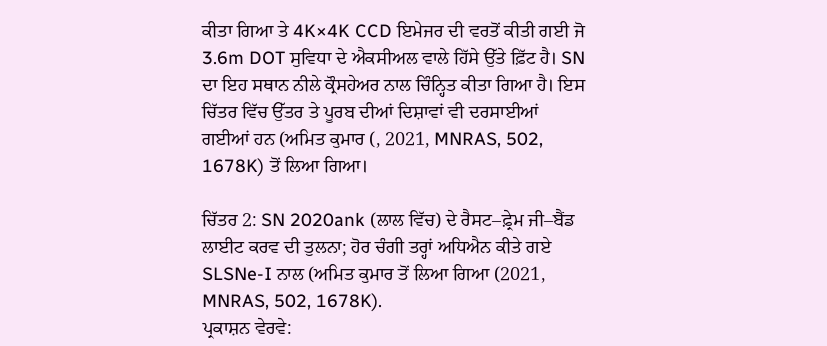ਕੀਤਾ ਗਿਆ ਤੇ 4K×4K CCD ਇਮੇਜਰ ਦੀ ਵਰਤੋਂ ਕੀਤੀ ਗਈ ਜੋ 3.6m DOT ਸੁਵਿਧਾ ਦੇ ਐਕਸੀਅਲ ਵਾਲੇ ਹਿੱਸੇ ਉੱਤੇ ਫ਼ਿੱਟ ਹੈ। SN ਦਾ ਇਹ ਸਥਾਨ ਨੀਲੇ ਕ੍ਰੌਸਹੇਅਰ ਨਾਲ ਚਿੰਨ੍ਹਿਤ ਕੀਤਾ ਗਿਆ ਹੈ। ਇਸ ਚਿੱਤਰ ਵਿੱਚ ਉੱਤਰ ਤੇ ਪੂਰਬ ਦੀਆਂ ਦਿਸ਼ਾਵਾਂ ਵੀ ਦਰਸਾਈਆਂ ਗਈਆਂ ਹਨ (ਅਮਿਤ ਕੁਮਾਰ (, 2021, MNRAS, 502, 1678K) ਤੋਂ ਲਿਆ ਗਿਆ।

ਚਿੱਤਰ 2: SN 2020ank (ਲਾਲ ਵਿੱਚ) ਦੇ ਰੈਸਟ–ਫ਼੍ਰੇਮ ਜੀ–ਬੈਂਡ ਲਾਈਟ ਕਰਵ ਦੀ ਤੁਲਨਾ; ਹੋਰ ਚੰਗੀ ਤਰ੍ਹਾਂ ਅਧਿਐਨ ਕੀਤੇ ਗਏ SLSNe-I ਨਾਲ (ਅਮਿਤ ਕੁਮਾਰ ਤੋਂ ਲਿਆ ਗਿਆ (2021, MNRAS, 502, 1678K).
ਪ੍ਰਕਾਸ਼ਨ ਵੇਰਵੇ: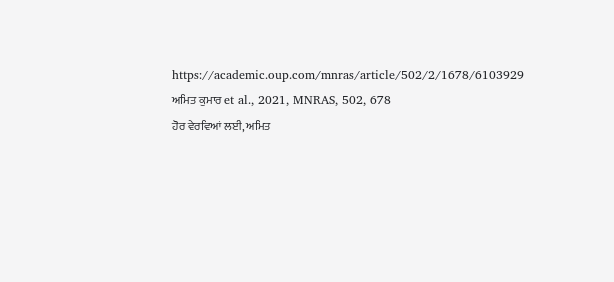https://academic.oup.com/mnras/article/502/2/1678/6103929
ਅਮਿਤ ਕੁਮਾਰ et al., 2021, MNRAS, 502, 678
ਹੋਰ ਵੇਰਵਿਆਂ ਲਈ, ਅਮਿਤ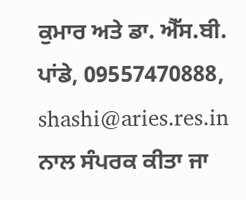ਕੁਮਾਰ ਅਤੇ ਡਾ. ਐੱਸ.ਬੀ. ਪਾਂਡੇ, 09557470888, shashi@aries.res.in ਨਾਲ ਸੰਪਰਕ ਕੀਤਾ ਜਾ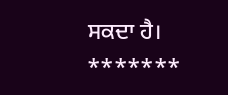ਸਕਦਾ ਹੈ।
*******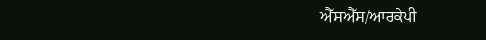ਐੱਸਐੱਸ/ਆਰਕੇਪੀ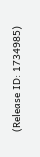(Release ID: 1734985)